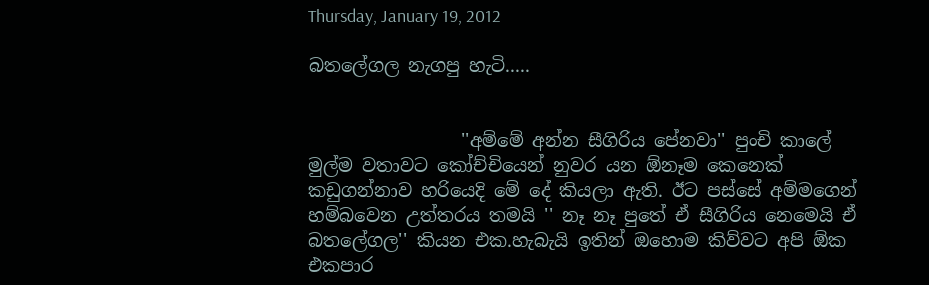Thursday, January 19, 2012

බතලේගල නැගපු හැටි.....


                 ''අම්මේ අන්න සීගිරිය පේනවා'' පුංචි කාලේ මුල්ම වතාවට කෝච්චියෙන් නුවර යන ඕනෑම කෙනෙක් කඩුගන්නාව හරියෙදි මේ දේ කියලා ඇති. ඊට පස්සේ අම්මගෙන් හම්බවෙන උත්තරය තමයි '' නෑ නෑ පුතේ ඒ සීගිරිය නෙමෙයි ඒ බතලේගල'' කියන එක.හැබැයි ඉතින් ඔහොම කිව්වට අපි ඕක එකපාර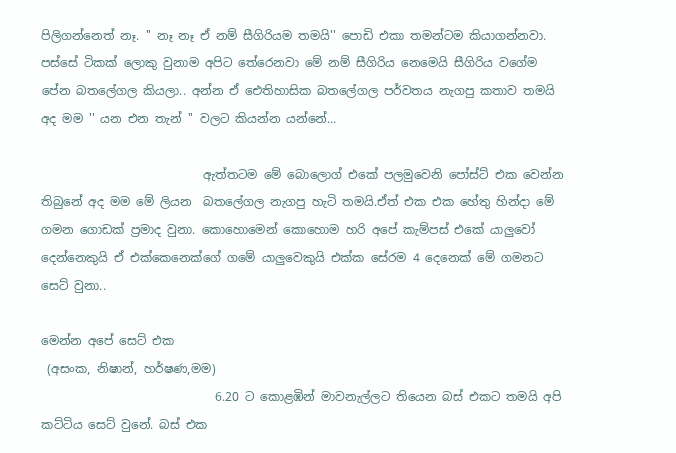පිලිගන්නෙත් නෑ. '' නෑ නෑ ඒ නම් සීගිරියම තමයි'' පොඩි එකා තමන්ටම කියාගන්නවා. පස්සේ ටිකක් ලොකු වුනාම අපිට තේරෙනවා මේ නම් සීගිරිය නෙමෙයි සීගිරිය වගේම පේන බතලේගල කියලා.. අන්න ඒ ‍ඓතිහාසික බතලේගල පර්වතය නැගපු කතාව තමයි අද මම '' යන එන තැන් '' වලට කියන්න යන්නේ...

                           ඇත්තටම මේ බොලොග් එකේ පලමුවෙනි පෝස්ට් එක වෙන්න තිබුනේ අද මම මේ ලියන  බතලේගල නැගපු හැටි තමයි.ඒත් එක එක හේතු හින්දා මේ ගමන ගොඩක් ප්‍රමාද වුනා. කොහොමෙන් කොහොම හරි අපේ කැම්පස් එකේ යාලුවෝ දෙන්නෙකුයි ඒ එක්කෙනෙක්ගේ ගමේ යාලුවෙකුයි එක්ක සේරම 4 දෙනෙක් මේ ගමනට සෙට් වුනා..

මෙන්න අපේ සෙට් එක
 (අසංක, නිෂාන්, හර්ෂණ,මම)
                             6.20 ට කොළඹින් මාවනැල්ලට තියෙන බස් එකට තමයි අපි කට්ටිය සෙට් වුනේ. බස් එක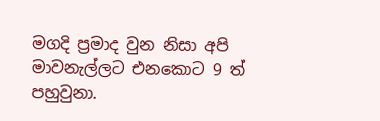මගදි ප්‍රමාද වුන නිසා අපි මාවනැල්ලට එනකොට 9 ත් පහුවුනා.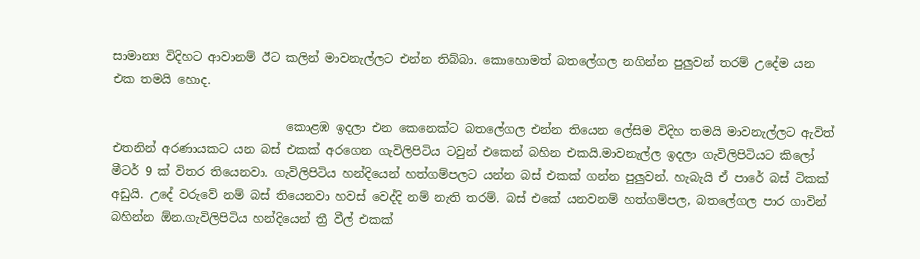සාමාන්‍ය විදිහට ආවානම් ඊට කලින් මාවනැල්ලට එන්න තිබ්බා. කොහොමත් බතලේගල නගින්න පුලුවන් තරම් උදේම යන එක තමයි හොද.

                             කොළඹ ඉදලා එන කෙනෙක්ට බතලේගල එන්න තියෙන ලේසිම විදිහ තමයි මාවනැල්ලට ඇවිත් එතනින් අරණායකට යන බස් එකක් අරගෙන ගැවිලිපිටිය ටවුන් එකෙන් බහින එකයි.මාවනැල්ල ඉදලා ගැවිලිපිටියට කිලෝ මීටර් 9 ක් විතර තියෙනවා. ගැවිලිපිටිය හන්දියෙන් හත්ගම්පලට යන්න බස් එකක් ගන්න පුලුවන්. හැබැයි ඒ පාරේ බස් ටිකක් අඩුයි. උදේ වරුවේ නම් බස් තියෙනවා හවස් වෙද්දි නම් නැති තරම්. බස් එකේ යනවනම් හත්ගම්පල, බතලේගල පාර ගාවින් බහින්න ඕන.ගැවිලිපිටිය හන්දියෙන් ත්‍රී වීල් එකක්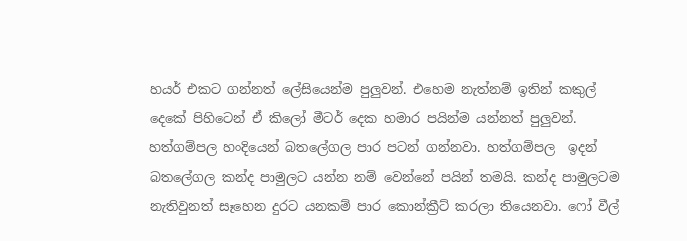හයර් එකට ගන්නත් ලේසියෙන්ම පුලුවන්. එහෙම නැත්නම් ඉතින් කකුල් දෙකේ පිහිටෙන් ඒ කිලෝ මීටර් දෙක හමාර පයින්ම යන්නත් පුලුවන්. හත්ගම්පල හංදියෙන් බතලේගල පාර පටන් ගන්නවා. හත්ගම්පල  ඉදන් බතලේගල කන්ද පාමුලට යන්න නම් වෙන්නේ පයින් තමයි. කන්ද පාමුලටම නැතිවුනත් සෑහෙන දුරට යනකම් පාර කොන්ක්‍රීට් කරලා තියෙනවා. ෆෝ වීල්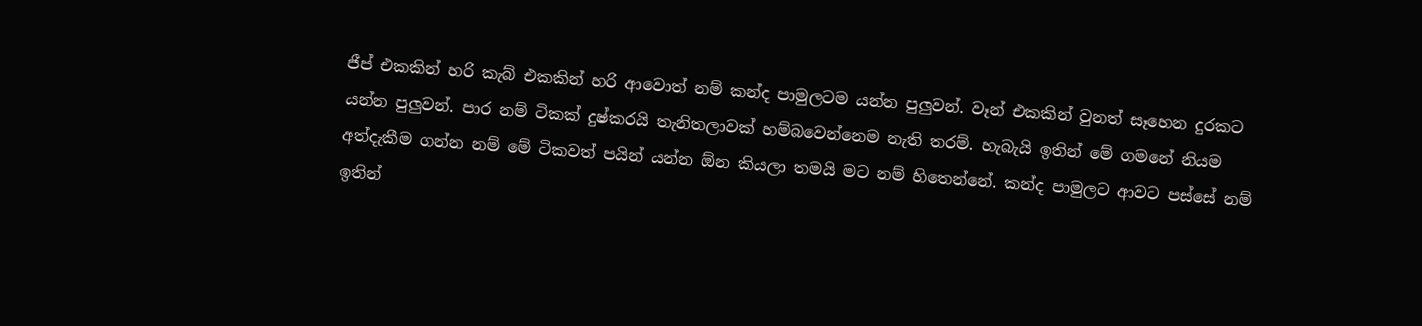ජීප් එකකින් හරි කැබ් එකකින් හරි ආවොත් නම් කන්ද පාමුලටම යන්න පුලුවන්. වෑන් එකකින් වුනත් සෑහෙන දුරකට යන්න පුලුවන්. පාර නම් ටිකක් දුෂ්කරයි තැනිතලාවක් හම්බවෙන්නෙම නැති තරම්. හැබැයි ඉතින් මේ ගමනේ නියම අත්දැකීම ගන්න නම් මේ ටිකවත් පයින් යන්න ඕන කියලා තමයි මට නම් හිතෙන්නේ. කන්ද පාමුලට ආවට පස්සේ නම් ඉතින්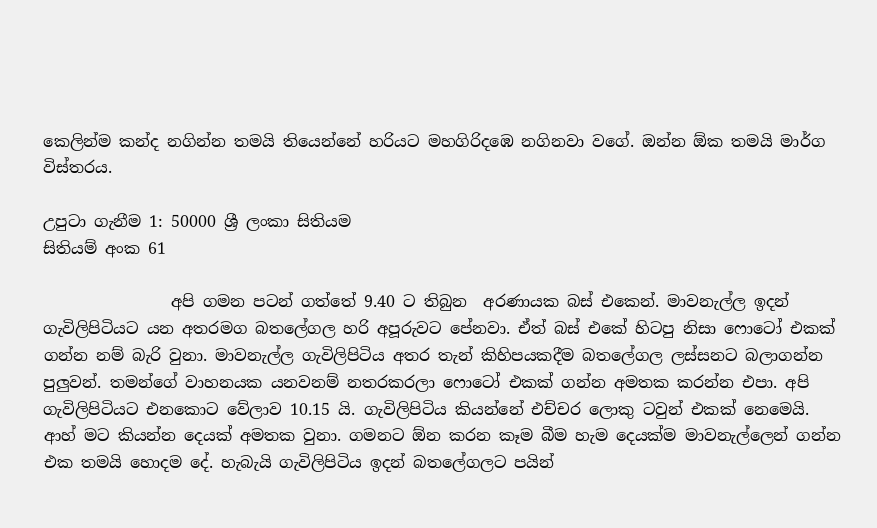කෙලින්ම කන්ද නගින්න තමයි තියෙන්නේ හරියට මහගිරිදඹෙ නගිනවා වගේ. ඔන්න ඕක තමයි මාර්ග විස්තරය.

උපුටා ගැනීම 1: 50000 ශ්‍රී ලංකා සිතියම
සිතියම් අංක 61

                අපි ගමන පටන් ගත්තේ 9.40 ට තිබුන  අරණායක බස් එකෙන්. මාවනැල්ල ඉදන් ගැවිලිපිටියට යන අතරමග බතලේගල හරි අපූරුවට පේනවා. ඒත් බස් එකේ හිටපු නිසා ෆොටෝ එකක් ගන්න නම් බැරි වුනා. මාවනැල්ල ගැවිලිපිටිය අතර තැන් කිහිපයකදීම බතලේගල ලස්සනට බලාගන්න පුලුවන්. තමන්ගේ වාහනයක යනවනම් නතරකරලා ෆොටෝ එකක් ගන්න අමතක කරන්න එපා. අපි ගැවිලිපිටියට එනකොට වේලාව 10.15 යි. ගැවිලිපිටිය කියන්නේ එච්චර ලොකු ටවුන් එකක් නෙමෙයි. ආහ් මට කියන්න දෙයක් අමතක වුනා. ගමනට ඕන කරන කෑම බීම හැම දෙයක්ම මාවනැල්ලෙන් ගන්න එක තමයි හොදම දේ. හැබැයි ගැවිලිපිටිය ඉදන් බතලේගලට පයින්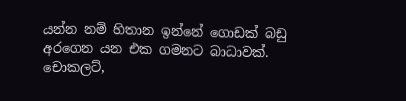යන්න නම් හිතාන ඉන්නේ ගොඩක් බඩු අරගෙන යන එක ගමනට බාධාවක්. චොකලට්,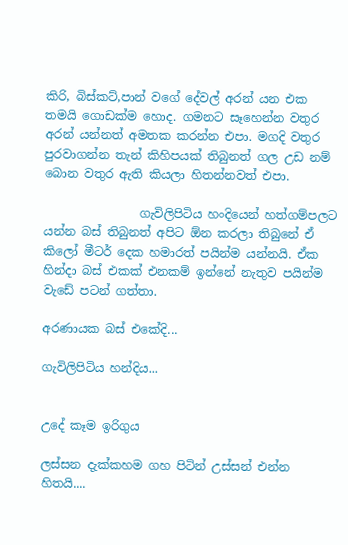කිරි, බිස්කට්,පාන් වගේ දේවල් අරන් යන එක තමයි ගොඩක්ම හොද. ගමනට සෑහෙන්න වතුර අරන් යන්නත් අමතක කරන්න එපා. මගදි වතුර පුරවාගන්න තැන් කිහිපයක් තිබුනත් ගල උඩ නම් බොන වතුර ඇති කියලා හිතන්නවත් එපා.

                ගැවිලිපිටිය හංදියෙන් හත්ගම්පලට යන්න බස් තිබුනත් අපිට ඕන කරලා තිබුනේ ඒ කිලෝ මීටර් දෙක හමාරත් පයින්ම යන්නයි. ඒක හින්දා බස් එකක් එනකම් ඉන්නේ නැතුව පයින්ම වැඩේ පටන් ගත්තා.

අරණායක බස් එකේදි...

ගැවිලිපිටිය හන්දිය...


උදේ කෑම ඉරිගුය

ලස්සන දැක්කහම ගහ පිටින් උස්සන් එන්න හිතයි....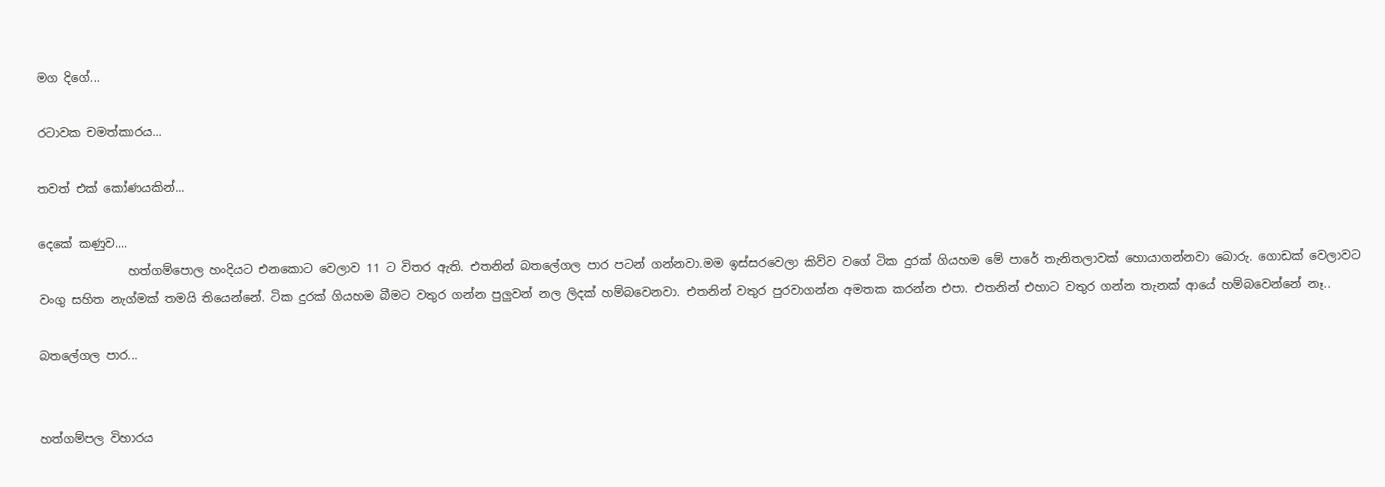මග දිගේ...

රටාවක චමත්කාරය...

තවත් එක් කෝණයකින්...

දෙකේ කණුව....
               හත්ගම්පොල හංදියට එනකොට වෙලාව 11 ට විතර ඇති. එතනින් බතලේගල පාර පටන් ගන්නවා.මම ඉස්සරවෙලා කිව්ව වගේ ටික දුරක් ගියහම මේ පාරේ තැනිතලාවක් හොයාගන්නවා බොරු. ගොඩක් වෙලාවට වංගු සහිත නැග්මක් තමයි තියෙන්නේ. ටික දුරක් ගියහම බීමට වතුර ගන්න පුලුවන් නල ලිදක් හම්බවෙනවා. එතනින් වතුර පුරවාගන්න අමතක කරන්න එපා. එතනින් එහාට වතුර ගන්න තැනක් ආයේ හම්බවෙන්නේ නෑ..

බතලේගල පාර...


හත්ගම්පල විහාරය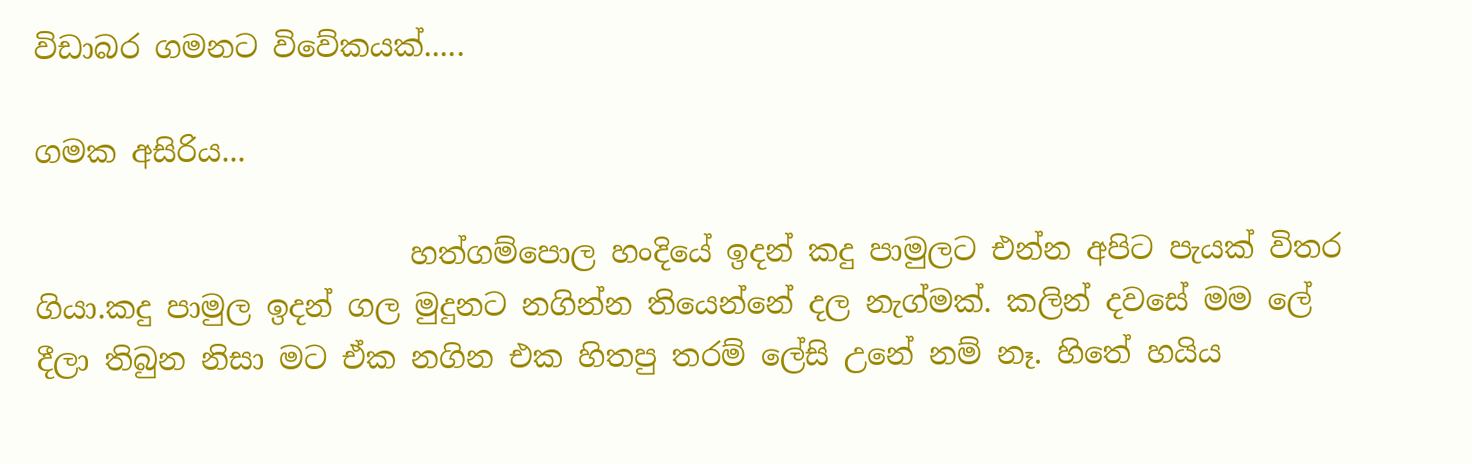විඩාබර ගමනට විවේකයක්.....

ගමක අසිරිය...

                         හත්ගම්පොල හංදියේ ඉදන් කදු පාමුලට එන්න අපිට පැයක් විතර ගියා.කදු පාමුල ඉදන් ගල මුදුනට නගින්න තියෙන්නේ දල නැග්මක්. කලින් දවසේ මම ලේ දීලා තිබුන නිසා මට ඒක නගින එක හිතපු තරම් ලේසි උනේ නම් නෑ. හිතේ හයිය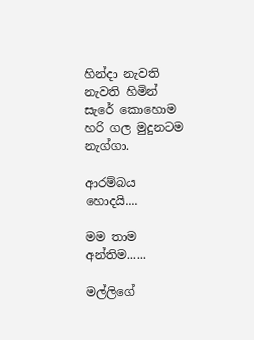හින්දා නැවති නැවති හිමින් සැරේ කොහොම හරි ගල මුදුනටම නැග්ගා.

ආරම්බය හොදයි....

මම තාම අන්තිම......

මල්ලිගේ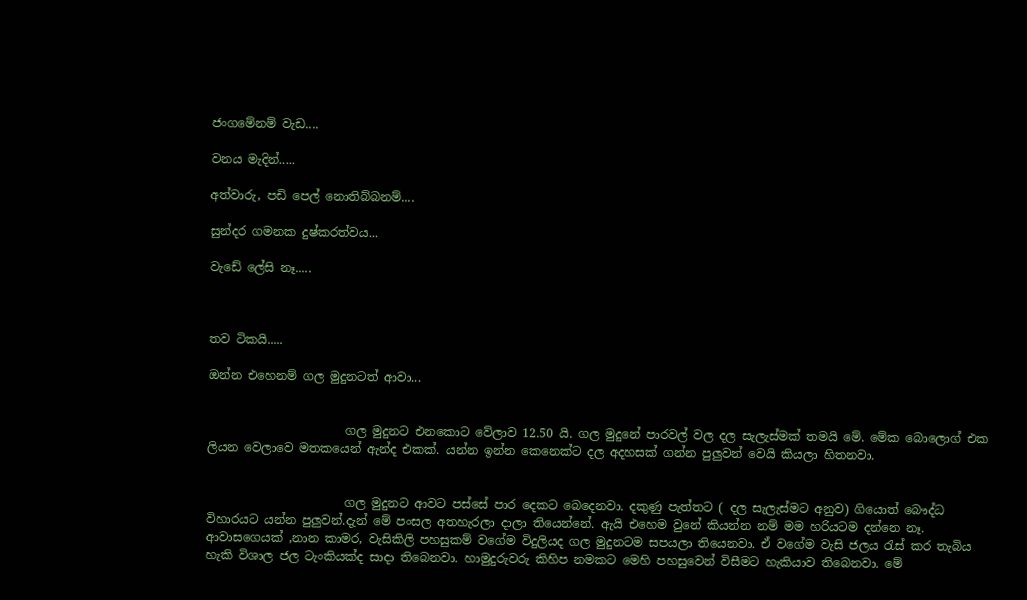ජංගමේනම් වැඩ....

වනය මැදින්.....

අත්වාරු, පඩි පෙල් නොතිබ්බනම්....

සුන්දර ගමනක දුෂ්කරත්වය...

වැඩේ ලේසි නෑ.....



තව ටිකයි.....

ඔන්න එහෙනම් ගල මුදුනටත් ආවා...


                       ගල මුදුනට එනකොට වේලාව 12.50 යි. ගල මුදුනේ පාරවල් වල දල සැලැස්මක් තමයි මේ. මේක බොලොග් එක ලියන වෙලාවෙ මතකයෙන් ඇන්ද එකක්. යන්න ඉන්න කෙනෙක්ට දල අදහසක් ගන්න පුලුවන් වෙයි කියලා හිතනවා.


                       ගල මුදුනට ආවට පස්සේ පාර දෙකට බෙදෙනවා. දකුණු පැත්තට ( දල සැලැස්මට අනුව) ගියොත් බෞද්ධ විහාරයට යන්න පුලුවන්.දැන් මේ පංසල අතහැරලා දාලා තියෙන්නේ. ඇයි එහෙම වුනේ කියන්න නම් මම හරියටම දන්නෙ නෑ. ආවාසගෙයක් ,නාන කාමර, වැසිකිලි පහසුකම් වගේම විදුලියද ගල මුදුනටම සපයලා තියෙනවා. ඒ වගේම වැසි ජලය රැස් කර තැබිය හැකි විශාල ජල ටැංකියක්ද සාදා තිබෙනවා. හාමුදුරුවරු කිහිප නමකට මෙහි පහසුවෙන් විසීමට හැකියාව තිබෙනවා. මේ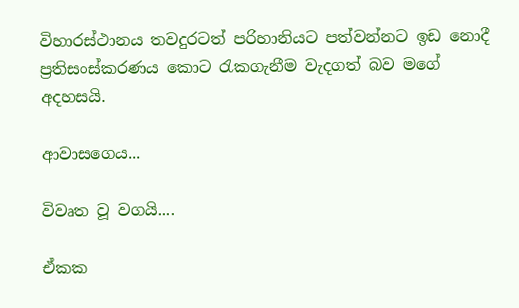විහාරස්ථානය තවදුරටත් පරිහානියට පත්වන්නට ඉඩ නොදී ප්‍රතිසංස්කරණය කොට රැකගැනීම වැදගත් බව මගේ අදහසයි.

ආවාසගෙය...

විවෘත වූ වගයි....

ඒකක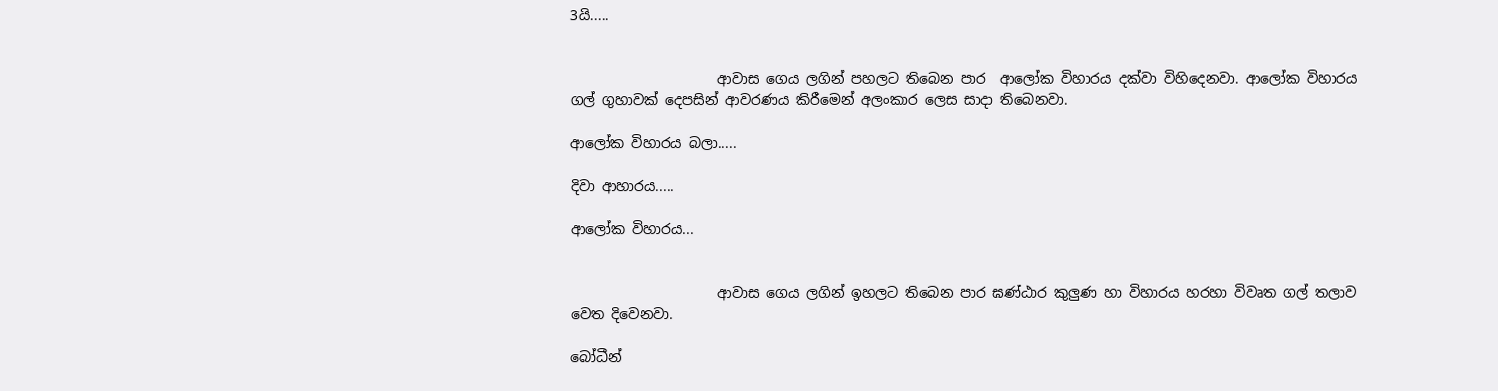3යි.....


                     ආවාස ගෙය ලගින් පහලට තිබෙන පාර  ආලෝක විහාරය දක්වා විහිදෙනවා. ආලෝක විහාරය ගල් ගුහාවක් දෙපසින් ආවරණය කිරීමෙන් අලංකාර ලෙස සාදා තිබෙනවා.

ආලෝක විහාරය බලා.....

දිවා ආහාරය.....

ආලෝක විහාරය...


                     ආවාස ගෙය ලගින් ඉහලට තිබෙන පාර ඝණ්ඨාර කුලුණ හා විහාරය හරහා විවෘත ගල් තලාව වෙත දිවෙනවා.

බෝධීන්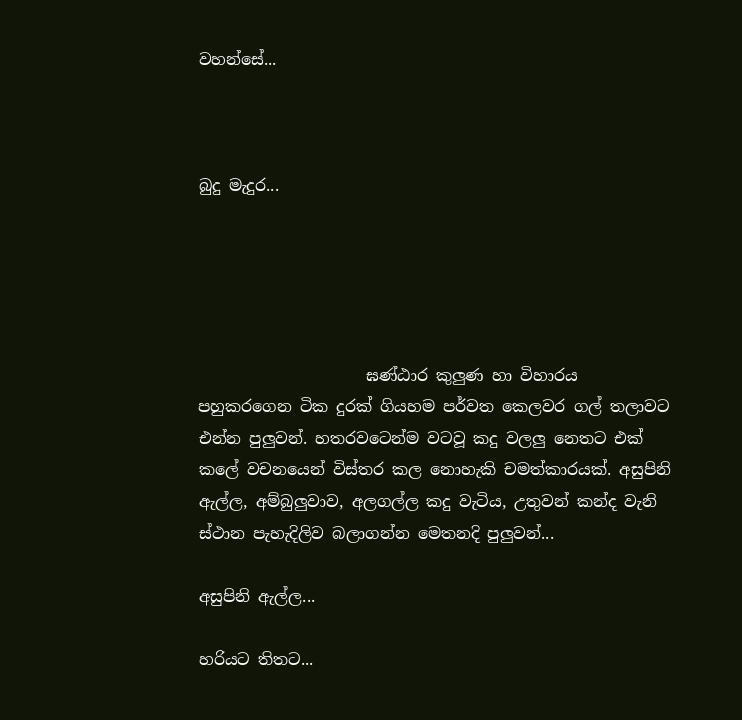වහන්සේ...



බුදු මැදුර...





                     ඝණ්ඨාර කුලුණ හා විහාරය පහුකරගෙන ටික දුරක් ගියහම පර්වත කෙලවර ගල් තලාවට එන්න පුලුවන්. හතරවටෙන්ම වටවූ කදු වලලු නෙතට එක් කලේ වචනයෙන් විස්තර කල නොහැකි චමත්කාරයක්. අසුපිනි ඇල්ල, අම්බුලුවාව, අලගල්ල කදු වැටිය, උතුවන් කන්ද වැනි ස්ථාන පැහැදිලිව බලාගන්න මෙතනදි පුලුවන්...

අසුපිනි ඇල්ල...

හරියට තිතට...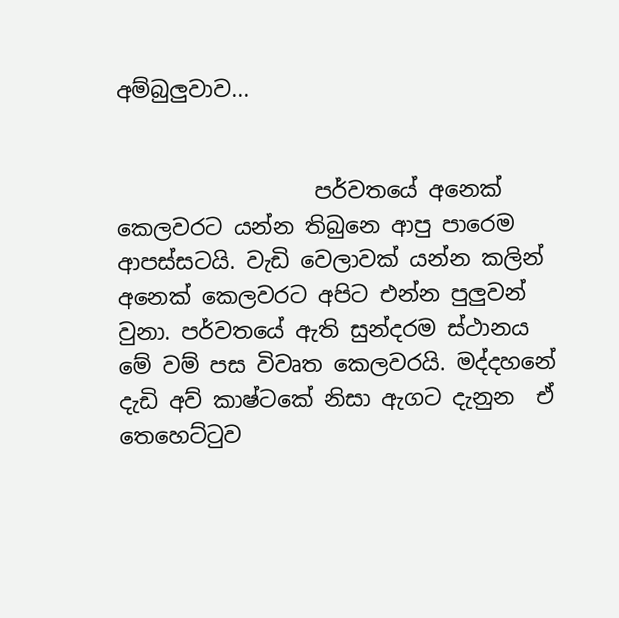අම්බුලුවාව...


                  පර්වතයේ අනෙක් කෙලවරට යන්න තිබුනෙ ආපු පාරෙම ආපස්සටයි. වැඩි වෙලාවක් යන්න කලින් අනෙක් කෙලවරට අපිට එන්න පුලුවන් වුනා. පර්වතයේ ඇති සුන්දරම ස්ථානය මේ වම් පස විවෘත කෙලවරයි. මද්දහනේ දැඩි අව් කාෂ්ටකේ නිසා ඇගට දැනුන  ඒ තෙහෙට්ටුව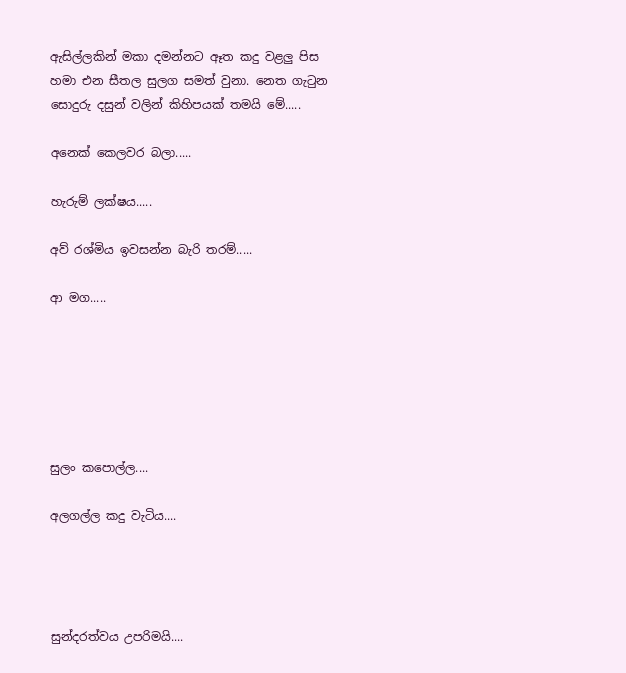ඇසිල්ලකින් මකා දමන්නට ඈත කදු වළලු පිස හමා එන සීතල සුලග සමත් වුනා. නෙත ගැටුන සොදුරු දසුන් වලින් කිහිපයක් තමයි මේ.....

අනෙක් කෙලවර බලා.....

හැරුම් ලක්ෂය.....

අව් රශ්මිය ඉවසන්න බැරි තරම්.....

ආ මග.....






සුලං කපොල්ල....

අලගල්ල කදු වැටිය....




සුන්දරත්වය උපරිමයි....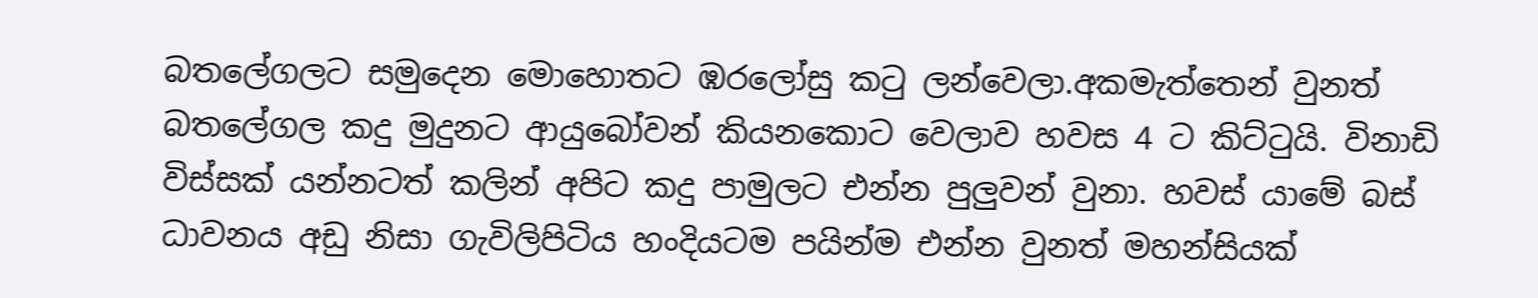බතලේගලට සමුදෙන මොහොතට ඹරලෝසු කටු ලන්වෙලා.අකමැත්තෙන් වුනත් බතලේගල කදු මුදුනට ආයුබෝවන් කියනකොට වෙලාව හවස 4 ට කිට්ටුයි. විනාඩි විස්සක් යන්නටත් කලින් අපිට කදු පාමුලට එන්න පුලුවන් වුනා. හවස් යාමේ බස් ධාවනය අඩු නිසා ගැවිලිපිටිය හංදියටම පයින්ම එන්න වුනත් මහන්සියක්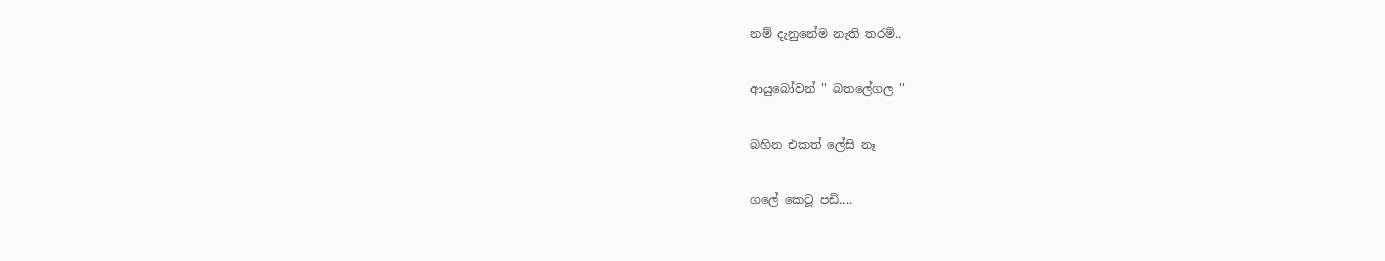නම් දැනුනේම නැති තරම්..

ආයුබෝවන් '' බතලේගල ''

බහින එකත් ලේසි නෑ

ගලේ කෙටූ පඩි....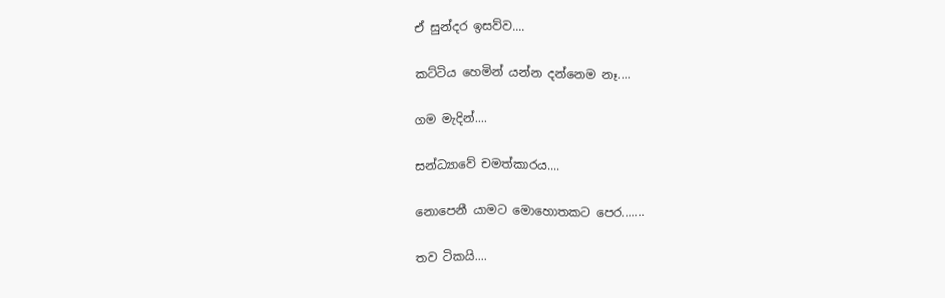ඒ සුන්දර ඉසව්ව....

කට්ටිය හෙමින් යන්න දන්නෙම නෑ....

ගම මැදින්....

සන්ධ්‍යාවේ චමත්කාරය....

නොපෙනී යාමට මොහොතකට පෙර.......

තව ටිකයි....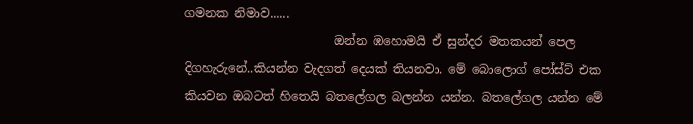ගමනක නිමාව......
                         ඔන්න ඹහොමයි ඒ සුන්දර මතකයන් පෙල දිගහැරුනේ..කියන්න වැදගත් දෙයක් තියනවා. මේ බොලොග් පෝස්ට් එක කියවන ඔබටත් හිතෙයි බතලේගල බලන්න යන්න. බතලේගල යන්න මේ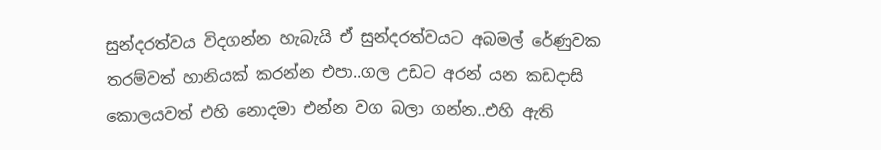සුන්දරත්වය විදගන්න හැබැයි ඒ සුන්දරත්වයට අබමල් රේණුවක තරම්වත් හානියක් කරන්න එපා..ගල උඩට අරන් යන කඩදාසි කොලයවත් එහි නොදමා එන්න වග බලා ගන්න..එහි ඇති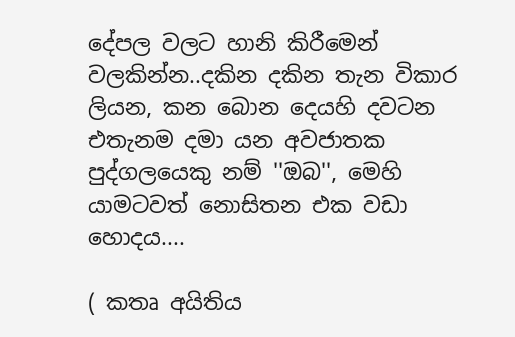දේපල වලට හානි කිරීමෙන් වලකින්න..දකින දකින තැන විකාර ලියන, කන බොන දෙයහි දවටන එතැනම දමා යන අවජාතක පුද්ගලයෙකු නම් ''ඔබ'', මෙහි යාමටවත් නොසිතන එක වඩා හොදය....

( කතෘ අයිතිය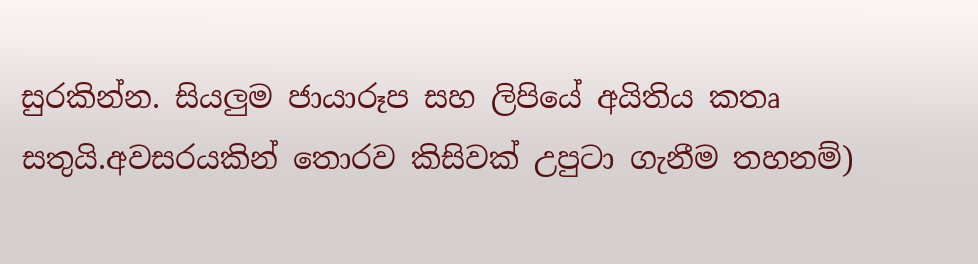සුරකින්න. සියලුම ජායාරූප සහ ලිපියේ අයිතිය කතෘ සතුයි.අවසරයකින් තොරව කිසිවක් උපුටා ගැනීම තහනම්)